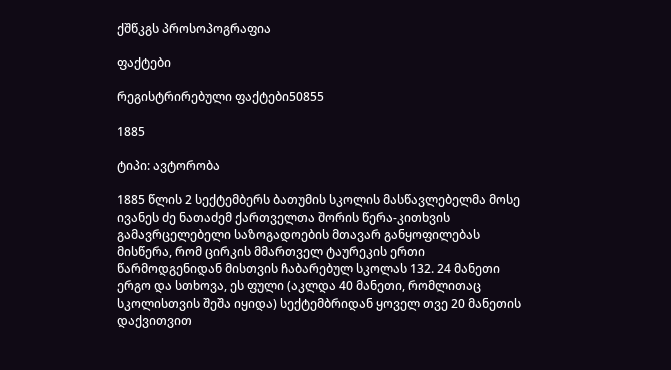ქშწკგს პროსოპოგრაფია

ფაქტები

რეგისტრირებული ფაქტები50855

1885

ტიპი: ავტორობა

1885 წლის 2 სექტემბერს ბათუმის სკოლის მასწავლებელმა მოსე ივანეს ძე ნათაძემ ქართველთა შორის წერა-კითხვის გამავრცელებელი საზოგადოების მთავარ განყოფილებას მისწერა, რომ ცირკის მმართველ ტაურეკის ერთი წარმოდგენიდან მისთვის ჩაბარებულ სკოლას 132. 24 მანეთი ერგო და სთხოვა, ეს ფული (აკლდა 40 მანეთი, რომლითაც სკოლისთვის შეშა იყიდა) სექტემბრიდან ყოველ თვე 20 მანეთის დაქვითვით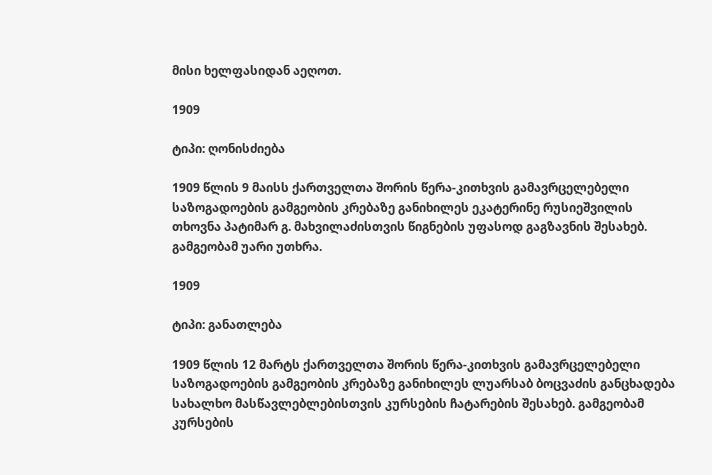მისი ხელფასიდან აეღოთ.

1909

ტიპი: ღონისძიება

1909 წლის 9 მაისს ქართველთა შორის წერა-კითხვის გამავრცელებელი საზოგადოების გამგეობის კრებაზე განიხილეს ეკატერინე რუსიეშვილის თხოვნა პატიმარ გ. მახვილაძისთვის წიგნების უფასოდ გაგზავნის შესახებ. გამგეობამ უარი უთხრა.

1909

ტიპი: განათლება

1909 წლის 12 მარტს ქართველთა შორის წერა-კითხვის გამავრცელებელი საზოგადოების გამგეობის კრებაზე განიხილეს ლუარსაბ ბოცვაძის განცხადება სახალხო მასწავლებლებისთვის კურსების ჩატარების შესახებ. გამგეობამ კურსების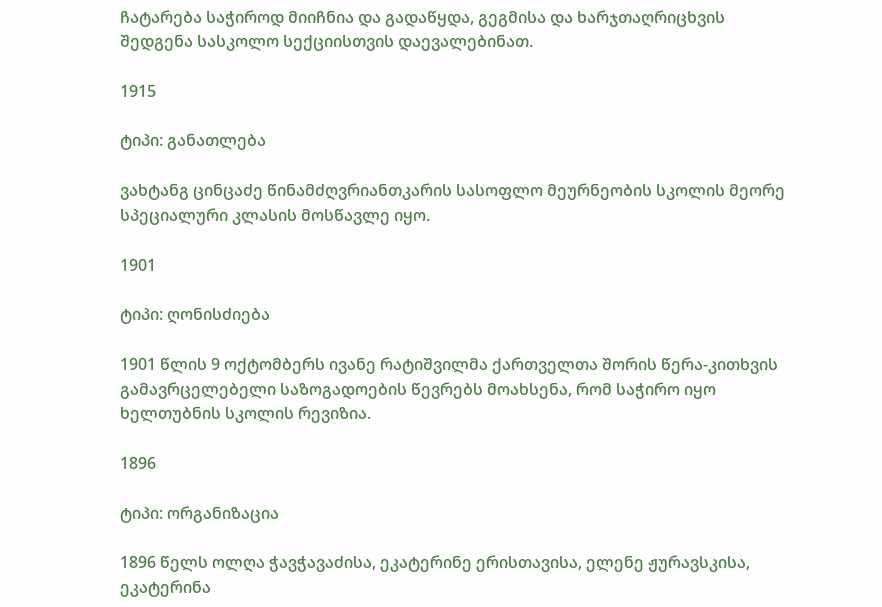ჩატარება საჭიროდ მიიჩნია და გადაწყდა, გეგმისა და ხარჯთაღრიცხვის შედგენა სასკოლო სექციისთვის დაევალებინათ.

1915

ტიპი: განათლება

ვახტანგ ცინცაძე წინამძღვრიანთკარის სასოფლო მეურნეობის სკოლის მეორე სპეციალური კლასის მოსწავლე იყო.

1901

ტიპი: ღონისძიება

1901 წლის 9 ოქტომბერს ივანე რატიშვილმა ქართველთა შორის წერა-კითხვის გამავრცელებელი საზოგადოების წევრებს მოახსენა, რომ საჭირო იყო ხელთუბნის სკოლის რევიზია.

1896

ტიპი: ორგანიზაცია

1896 წელს ოლღა ჭავჭავაძისა, ეკატერინე ერისთავისა, ელენე ჟურავსკისა, ეკატერინა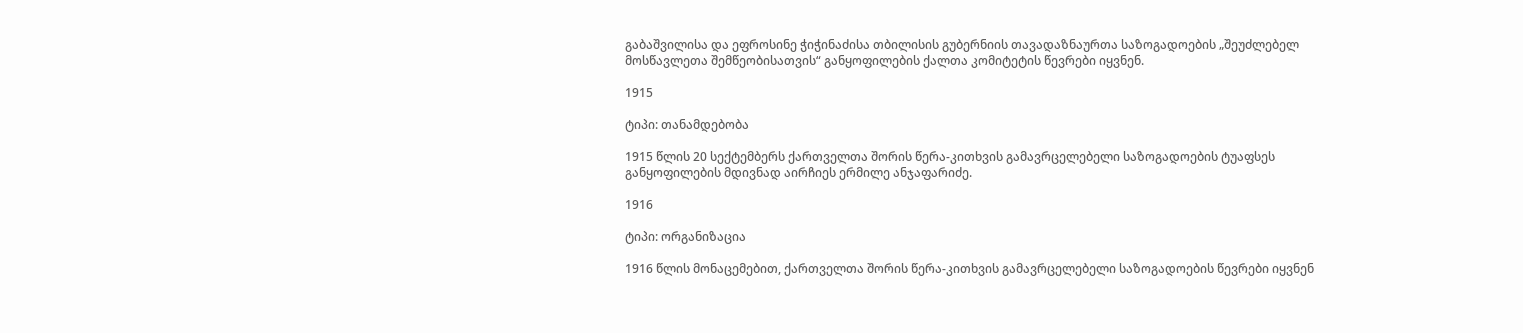გაბაშვილისა და ეფროსინე ჭიჭინაძისა თბილისის გუბერნიის თავადაზნაურთა საზოგადოების „შეუძლებელ მოსწავლეთა შემწეობისათვის“ განყოფილების ქალთა კომიტეტის წევრები იყვნენ.

1915

ტიპი: თანამდებობა

1915 წლის 20 სექტემბერს ქართველთა შორის წერა-კითხვის გამავრცელებელი საზოგადოების ტუაფსეს განყოფილების მდივნად აირჩიეს ერმილე ანჯაფარიძე.

1916

ტიპი: ორგანიზაცია

1916 წლის მონაცემებით, ქართველთა შორის წერა-კითხვის გამავრცელებელი საზოგადოების წევრები იყვნენ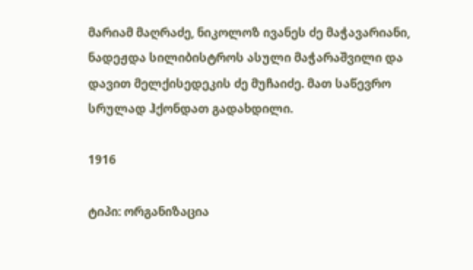მარიამ მაღრაძე, ნიკოლოზ ივანეს ძე მაჭავარიანი, ნადეჟდა სილიბისტროს ასული მაჭარაშვილი და დავით მელქისედეკის ძე მუჩაიძე. მათ საწევრო სრულად ჰქონდათ გადახდილი.

1916

ტიპი: ორგანიზაცია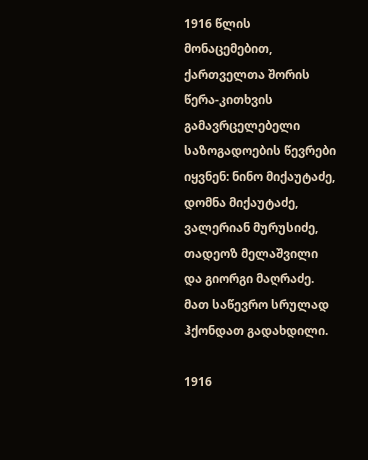1916 წლის მონაცემებით, ქართველთა შორის წერა-კითხვის გამავრცელებელი საზოგადოების წევრები იყვნენ: ნინო მიქაუტაძე, დომნა მიქაუტაძე, ვალერიან მურუსიძე, თადეოზ მელაშვილი და გიორგი მაღრაძე. მათ საწევრო სრულად ჰქონდათ გადახდილი.

1916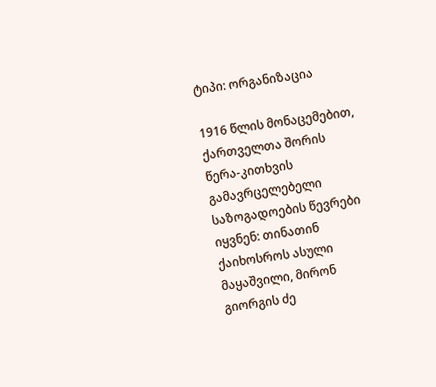ტიპი: ორგანიზაცია

1916 წლის მონაცემებით, ქართველთა შორის წერა-კითხვის გამავრცელებელი საზოგადოების წევრები იყვნენ: თინათინ ქაიხოსროს ასული მაყაშვილი, მირონ გიორგის ძე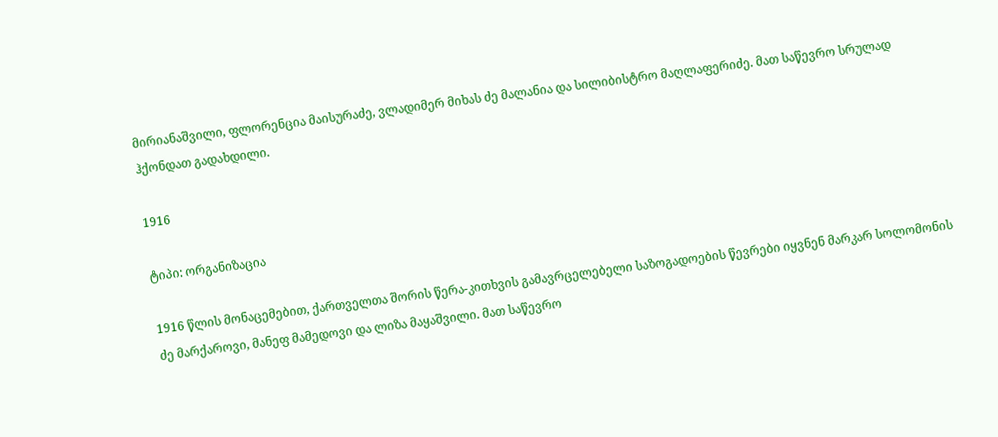მირიანაშვილი, ფლორენცია მაისურაძე, ვლადიმერ მიხას ძე მალანია და სილიბისტრო მაღლაფერიძე. მათ საწევრო სრულად ჰქონდათ გადახდილი.

1916

ტიპი: ორგანიზაცია

1916 წლის მონაცემებით, ქართველთა შორის წერა-კითხვის გამავრცელებელი საზოგადოების წევრები იყვნენ მარკარ სოლომონის ძე მარქაროვი, მანეფ მამედოვი და ლიზა მაყაშვილი. მათ საწევრო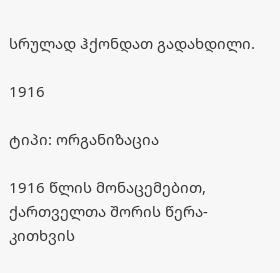სრულად ჰქონდათ გადახდილი.

1916

ტიპი: ორგანიზაცია

1916 წლის მონაცემებით, ქართველთა შორის წერა-კითხვის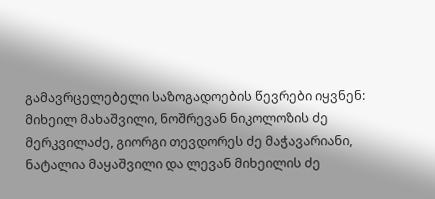გამავრცელებელი საზოგადოების წევრები იყვნენ: მიხეილ მახაშვილი, ნოშრევან ნიკოლოზის ძე მერკვილაძე, გიორგი თევდორეს ძე მაჭავარიანი, ნატალია მაყაშვილი და ლევან მიხეილის ძე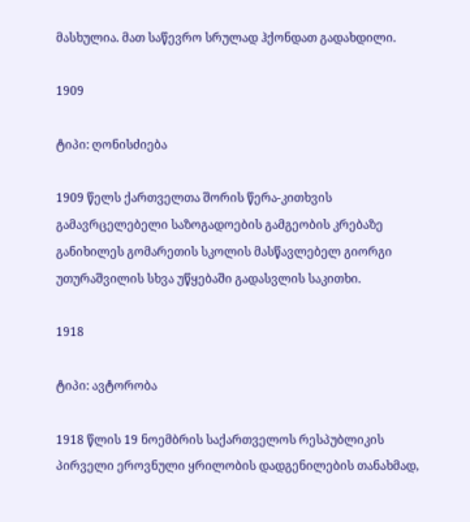მასხულია. მათ საწევრო სრულად ჰქონდათ გადახდილი.

1909

ტიპი: ღონისძიება

1909 წელს ქართველთა შორის წერა-კითხვის გამავრცელებელი საზოგადოების გამგეობის კრებაზე განიხილეს გომარეთის სკოლის მასწავლებელ გიორგი უთურაშვილის სხვა უწყებაში გადასვლის საკითხი.

1918

ტიპი: ავტორობა

1918 წლის 19 ნოემბრის საქართველოს რესპუბლიკის პირველი ეროვნული ყრილობის დადგენილების თანახმად,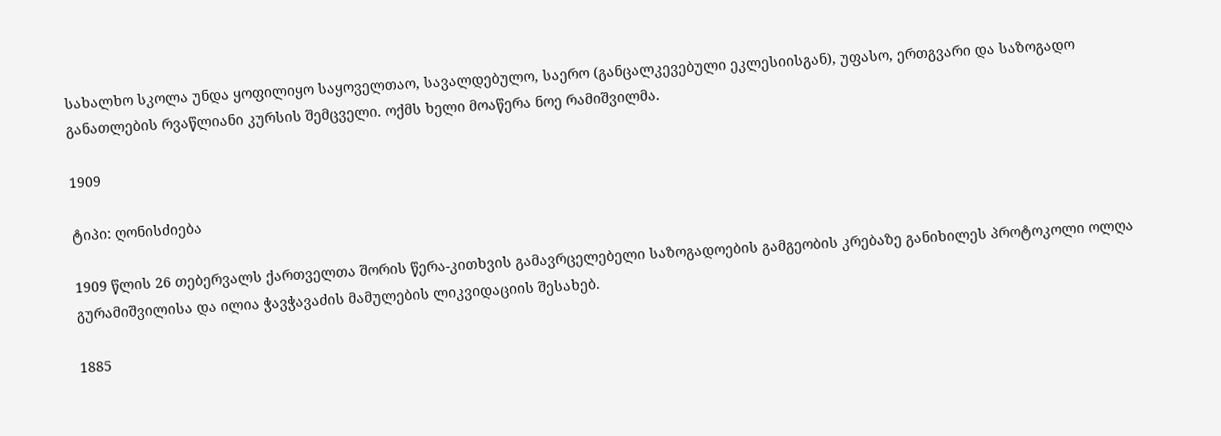სახალხო სკოლა უნდა ყოფილიყო საყოველთაო, სავალდებულო, საერო (განცალკევებული ეკლესიისგან), უფასო, ერთგვარი და საზოგადო განათლების რვაწლიანი კურსის შემცველი. ოქმს ხელი მოაწერა ნოე რამიშვილმა.

1909

ტიპი: ღონისძიება

1909 წლის 26 თებერვალს ქართველთა შორის წერა-კითხვის გამავრცელებელი საზოგადოების გამგეობის კრებაზე განიხილეს პროტოკოლი ოლღა გურამიშვილისა და ილია ჭავჭავაძის მამულების ლიკვიდაციის შესახებ.

1885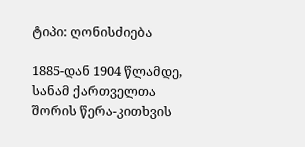ტიპი: ღონისძიება

1885-დან 1904 წლამდე, სანამ ქართველთა შორის წერა-კითხვის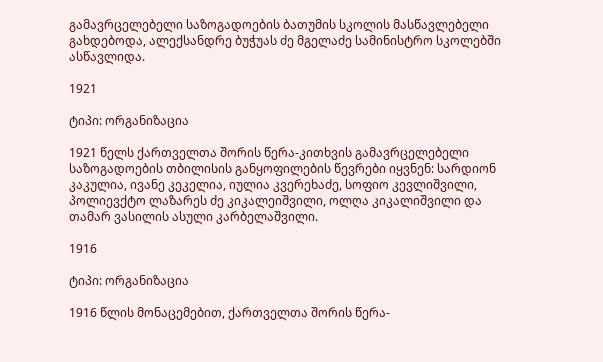გამავრცელებელი საზოგადოების ბათუმის სკოლის მასწავლებელი გახდებოდა, ალექსანდრე ბუჭუას ძე მგელაძე სამინისტრო სკოლებში ასწავლიდა.

1921

ტიპი: ორგანიზაცია

1921 წელს ქართველთა შორის წერა-კითხვის გამავრცელებელი საზოგადოების თბილისის განყოფილების წევრები იყვნენ: სარდიონ კაკულია, ივანე კეკელია, იულია კვერეხაძე, სოფიო კევლიშვილი, პოლიევქტო ლაზარეს ძე კიკალეიშვილი, ოლღა კიკალიშვილი და თამარ ვასილის ასული კარბელაშვილი.

1916

ტიპი: ორგანიზაცია

1916 წლის მონაცემებით, ქართველთა შორის წერა-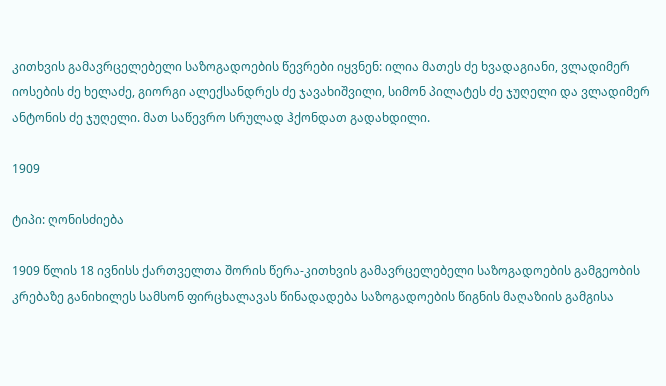კითხვის გამავრცელებელი საზოგადოების წევრები იყვნენ: ილია მათეს ძე ხვადაგიანი, ვლადიმერ იოსების ძე ხელაძე, გიორგი ალექსანდრეს ძე ჯავახიშვილი, სიმონ პილატეს ძე ჯუღელი და ვლადიმერ ანტონის ძე ჯუღელი. მათ საწევრო სრულად ჰქონდათ გადახდილი.

1909

ტიპი: ღონისძიება

1909 წლის 18 ივნისს ქართველთა შორის წერა-კითხვის გამავრცელებელი საზოგადოების გამგეობის კრებაზე განიხილეს სამსონ ფირცხალავას წინადადება საზოგადოების წიგნის მაღაზიის გამგისა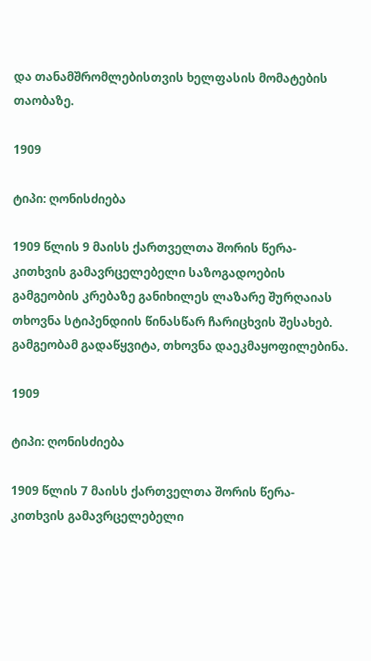და თანამშრომლებისთვის ხელფასის მომატების თაობაზე.

1909

ტიპი: ღონისძიება

1909 წლის 9 მაისს ქართველთა შორის წერა-კითხვის გამავრცელებელი საზოგადოების გამგეობის კრებაზე განიხილეს ლაზარე შურღაიას თხოვნა სტიპენდიის წინასწარ ჩარიცხვის შესახებ. გამგეობამ გადაწყვიტა, თხოვნა დაეკმაყოფილებინა.

1909

ტიპი: ღონისძიება

1909 წლის 7 მაისს ქართველთა შორის წერა-კითხვის გამავრცელებელი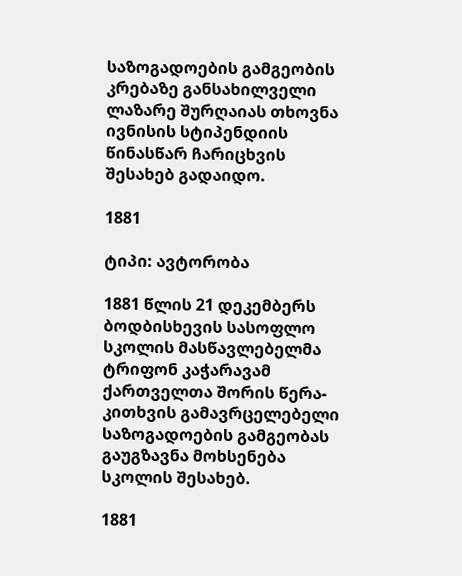საზოგადოების გამგეობის კრებაზე განსახილველი ლაზარე შურღაიას თხოვნა ივნისის სტიპენდიის წინასწარ ჩარიცხვის შესახებ გადაიდო.

1881

ტიპი: ავტორობა

1881 წლის 21 დეკემბერს ბოდბისხევის სასოფლო სკოლის მასწავლებელმა ტრიფონ კაჭარავამ ქართველთა შორის წერა-კითხვის გამავრცელებელი საზოგადოების გამგეობას გაუგზავნა მოხსენება სკოლის შესახებ.

1881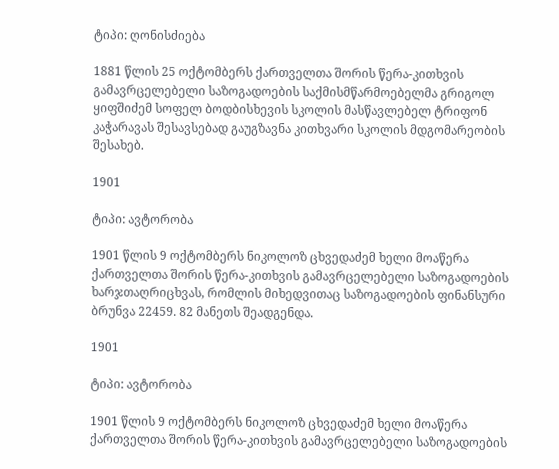ტიპი: ღონისძიება

1881 წლის 25 ოქტომბერს ქართველთა შორის წერა-კითხვის გამავრცელებელი საზოგადოების საქმისმწარმოებელმა გრიგოლ ყიფშიძემ სოფელ ბოდბისხევის სკოლის მასწავლებელ ტრიფონ კაჭარავას შესავსებად გაუგზავნა კითხვარი სკოლის მდგომარეობის შესახებ.

1901

ტიპი: ავტორობა

1901 წლის 9 ოქტომბერს ნიკოლოზ ცხვედაძემ ხელი მოაწერა ქართველთა შორის წერა-კითხვის გამავრცელებელი საზოგადოების ხარჯთაღრიცხვას, რომლის მიხედვითაც საზოგადოების ფინანსური ბრუნვა 22459. 82 მანეთს შეადგენდა.

1901

ტიპი: ავტორობა

1901 წლის 9 ოქტომბერს ნიკოლოზ ცხვედაძემ ხელი მოაწერა ქართველთა შორის წერა-კითხვის გამავრცელებელი საზოგადოების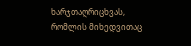ხარჯთაღრიცხვას, რომლის მიხედვითაც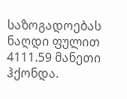საზოგადოებას ნაღდი ფულით 4111.59 მანეთი ჰქონდა.